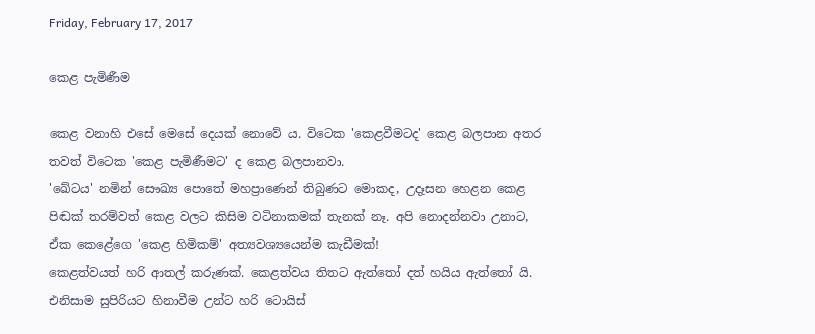Friday, February 17, 2017

කෙළ පැමිණීම

කෙළ වනාහි එසේ මෙසේ දෙයක් නොවේ ය. විටෙක 'කෙළවීමටද' කෙළ බලපාන අතර තවත් විටෙක 'කෙළ පැමිණීමට' ද කෙළ බලපානවා.
'ඛේටය' නමින් සෞඛ්‍ය පොතේ මහප්‍රාණෙන් තිබුණට මොකද, උදෑසන හෙළන කෙළ පිඬක් තරම්වත් කෙළ වලට කිසිම වටිනාකමක් තැනක් නෑ. අපි නොදන්නවා උනාට, ඒක කෙළේගෙ 'කෙළ හිමිකම්' අත්‍යවශ්‍යයෙන්ම කැඩීමක්!
කෙළත්වයත් හරි ආතල් කරුණක්. කෙළත්වය තිතට ඇත්තෝ දත් හයිය ඇත්තෝ යි. එනිසාම සුපිරියට හිනාවීම උන්ට හරි ටොයිස්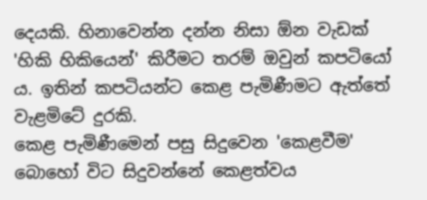දෙයකි. හිනාවෙන්න දන්න නිසා ඕන වැඩක් 'හිකි හිකියෙන්' කිරීමට තරම් ඔවුන් කපටියෝ ය. ඉතින් කපටියන්ට කෙළ පැමිණීමට ඇත්තේ වැළමිටේ දුරකි.
කෙළ පැමිණීමෙන් පසු සිදුවෙන 'කෙළවීම' බොහෝ විට සිදුවන්නේ කෙළත්වය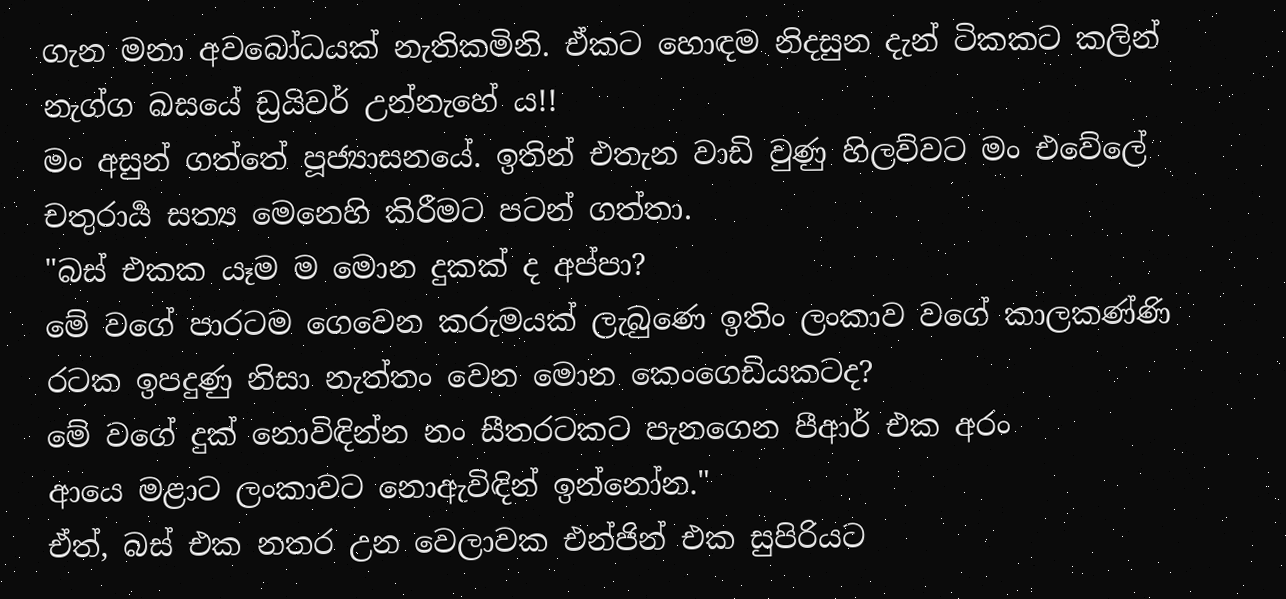ගැන මනා අවබෝධයක් නැතිකමිනි. ඒකට හොඳම නිදසුන දැන් ටිකකට කලින් නැග්ග බසයේ ඩ්‍රයිවර් උන්නැහේ ය!!
මං අසුන් ගත්තේ පූජ්‍යාසනයේ. ඉතින් එතැන වාඩි වුණු හිලව්වට මං එවේලේ චතුරාර්‍ය සත්‍ය මෙනෙහි කිරීමට පටන් ගත්තා.
"බස් එකක යෑම ම මොන දුකක් ද අප්පා?
මේ වගේ පාරටම ගෙවෙන කරුමයක් ලැබුණෙ ඉතිං ලංකාව වගේ කාලකණ්ණි රටක ඉපදුණු නිසා නැත්තං වෙන මොන කෙංගෙඩියකටද?
මේ වගේ දුක් නොවිඳින්න නං සීතරටකට පැනගෙන පීආර් එක අරං
ආයෙ මළාට ලංකාවට නොඇවිඳින් ඉන්නෝන."
ඒත්, බස් එක නතර උන වෙලාවක එන්ජින් එක සුපිරියට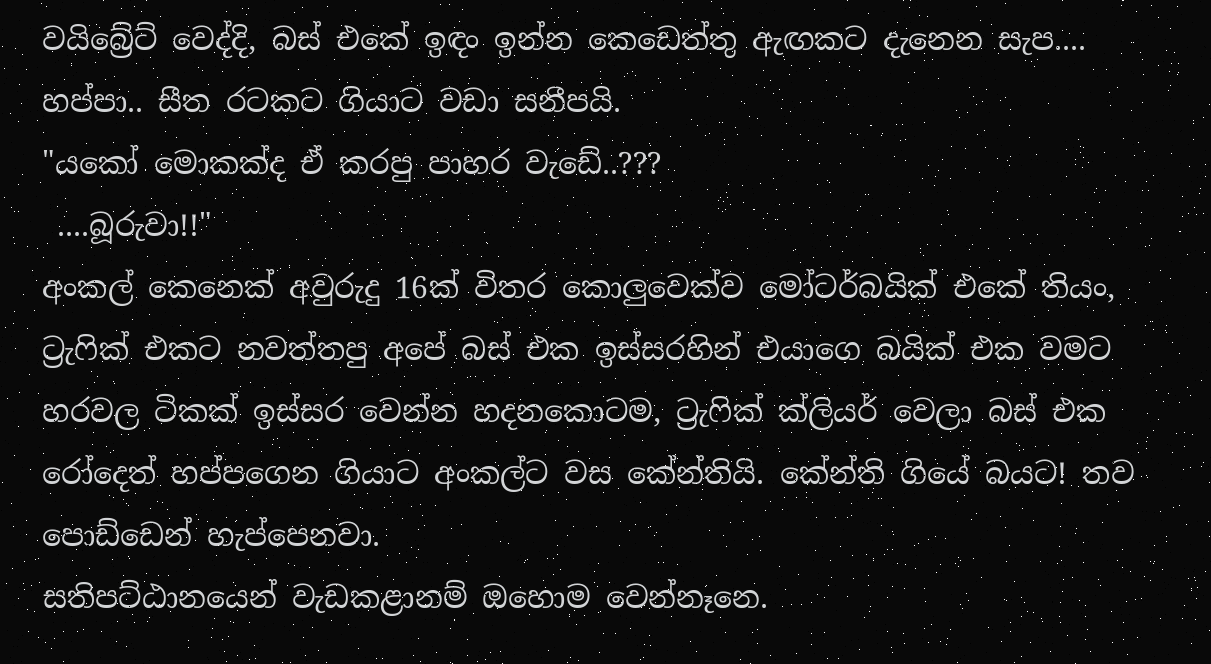වයිබ්‍රේට් වෙද්දි, බස් එකේ ඉඳං ඉන්න කෙඩෙත්තු ඇඟකට දැනෙන සැප.... හප්පා.. සීත රටකට ගියාට වඩා සනීපයි.
"යකෝ මොකක්ද ඒ කරපු පාහර වැඩේ..???
 ....බූරුවා!!"
අංකල් කෙනෙක් අවුරුදු 16ක් විතර කොලුවෙක්ව මෝටර්බයික් එකේ තියං, ට්‍රැෆික් එකට නවත්තපු අපේ බස් එක ඉස්සරහින් එයාගෙ බයික් එක වමට හරවල ටිකක් ඉස්සර වෙන්න හදනකොටම, ට්‍රැෆික් ක්ලියර් වෙලා බස් එක රෝදෙත් හප්පගෙන ගියාට අංකල්ට වස කේන්තියි. කේන්ති ගියේ බයට! තව පොඩ්ඩෙන් හැප්පෙනවා.
සතිපට්ඨානයෙන් වැඩකළානම් ඔහොම වෙන්නෑනෙ.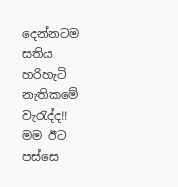දෙන්නටම සතිය හරිහැටි නැතිකමේ වැරැද්ද!!
මම ඊට පස්සෙ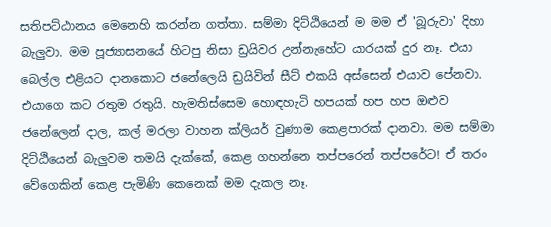සතිපට්ඨානය මෙනෙහි කරන්න ගත්තා. සම්මා දිට්ඨියෙන් ම මම ඒ 'බූරුවා' දිහා බැලුවා. මම පූජ්‍යාසනයේ හිටපු නිසා ඩ්‍රයිවර උන්නැහේට යාරයක් දුර නෑ. එයා බෙල්ල එළියට දානකොට ජනේලෙයි ඩ්‍රයිවින් සීට් එකයි අස්සෙන් එයාව පේනවා. එයාගෙ කට රතුම රතුයි. හැමතිස්සෙම හොඳහැටි හපයක් හප හප ඔළුව ජනේලෙන් දාල, කල් මරලා වාහන ක්ලියර් වුණාම කෙළපාරක් දානවා. මම සම්මා දිට්ඨියෙන් බැලුවම තමයි දැක්කේ, කෙළ ගහන්නෙ තප්පරෙන් තප්පරේට! ඒ තරං වේගෙකින් කෙළ පැමිණි කෙනෙක් මම දැකල නෑ.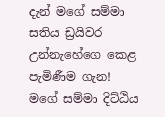දැන් මගේ සම්මා සතිය ඩ්‍රයිවර උන්නැහේගෙ කෙළ පැමිණීම ගැන! මගේ සම්මා දිට්ඨිය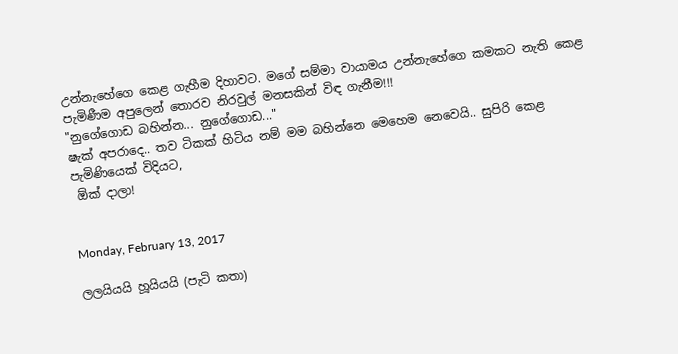උන්නැහේගෙ කෙළ ගැහීම දිහාවට. මගේ සම්මා වායාමය උන්නැහේගෙ කමකට නැති කෙළ පැමිණීම අපුලෙන් තොරව නිරවුල් මනසකින් විඳ ගැනීම!!!
"නුගේගොඩ බහින්න... නුගේගොඩ..."
ෂැක් අපරාදෙ.. තව ටිකක් හිටිය නම් මම බහින්නෙ මෙහෙම නෙවෙයි.. සුපිරි කෙළ පැමිණියෙක් විදියට,
 ඕක් දාලා!


Monday, February 13, 2017

ලලයියයි හූයියයි (පැටි කතා)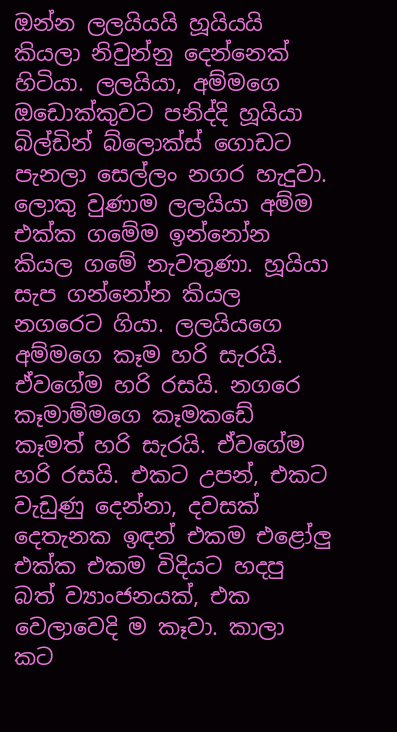ඔන්න ලලයියයි හූයියයි කියලා නිවුන්නු දෙන්නෙක් හිටියා. ලලයියා, අම්මගෙ ඔඩොක්කුවට පනිද්දි හූයියා බිල්ඩින් බ්ලොක්ස් ගොඩට පැනලා සෙල්ලං නගර හැදුවා. ලොකු වුණාම ලලයියා අම්ම එක්ක ගමේම ඉන්නෝන කියල ගමේ නැවතුණා. හූයියා සැප ගන්නෝන කියල නගරෙට ගියා. ලලයියගෙ අම්මගෙ කෑම හරි සැරයි. ඒවගේම හරි රසයි. නගරෙ කෑමාම්මගෙ කෑමකඩේ කෑමත් හරි සැරයි. ඒවගේම හරි රසයි. එකට උපන්, එකට වැඩුණු දෙන්නා, දවසක් දෙතැනක ඉඳන් එකම එළෝලු එක්ක එකම විදියට හදපු බත් ව්‍යාංජනයක්, එක වෙලාවෙදි ම කෑවා. කාලා කට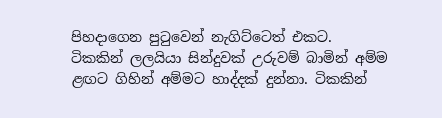පිහදාගෙන පුටුවෙන් නැගිට්ටෙත් එකට.
ටිකකින් ලලයියා සින්දුවක් උරුවම් බාමින් අම්ම ළඟට ගිහින් අම්මට හාද්දක් දුන්නා. ටිකකින්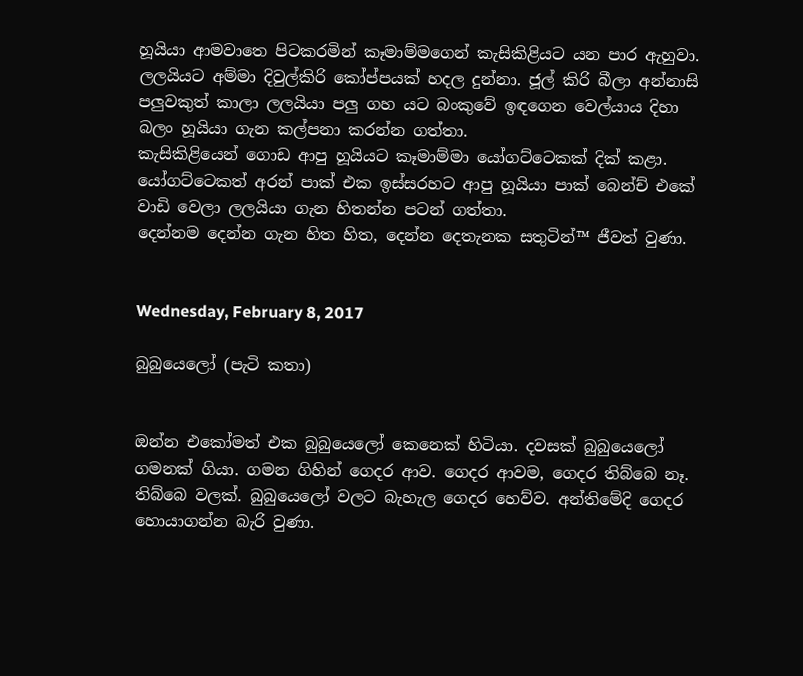හූයියා ආමවාතෙ පිටකරමින් කෑමාම්මගෙන් කැසිකිළියට යන පාර ඇහුවා.
ලලයියට අම්මා දිවුල්කිරි කෝප්පයක් හදල දුන්නා. ජූල් කිරි බීලා අන්නාසි පලුවකුත් කාලා ලලයියා පලු ගහ යට බංකුවේ ඉඳගෙන වෙල්යාය දිහා බලං හූයියා ගැන කල්පනා කරන්න ගත්තා.
කැසිකිළියෙන් ගොඩ ආපු හූයියට කෑමාම්මා යෝගට්ටෙකක් දික් කළා. යෝගට්ටෙකත් අරන් පාක් එක ඉස්සරහට ආපු හූයියා පාක් බෙන්ච් එකේ වාඩි වෙලා ලලයියා ගැන හිතන්න පටන් ගත්තා.
දෙන්නම දෙන්න ගැන හිත හිත, දෙන්න දෙතැනක සතුටින්™ ජීවත් වුණා.


Wednesday, February 8, 2017

බුබුයෙලෝ (පැටි කතා)


ඔන්න එකෝමත් එක බුබුයෙලෝ කෙනෙක් හිටියා. දවසක් බුබුයෙලෝ ගමනක් ගියා. ගමන ගිහින් ගෙදර ආව. ගෙදර ආවම, ගෙදර තිබ්බෙ නෑ. තිබ්බෙ වලක්. බුබුයෙලෝ වලට බැහැල ගෙදර හෙව්ව. අන්තිමේදි ගෙදර හොයාගන්න බැරි වුණා.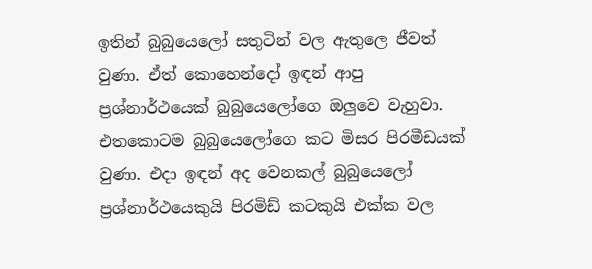ඉතින් බුබුයෙලෝ සතුටින් වල ඇතුලෙ ජීවත් වුණා. ඒත් කොහෙන්දෝ ඉඳන් ආපු ප්‍රශ්නාර්ථයෙක් බුබුයෙලෝගෙ ඔලුවෙ වැහුවා. එතකොටම බුබුයෙලෝගෙ කට මිසර පිරමීඩයක් වුණා. එදා ඉඳන් අද වෙනකල් බුබුයෙලෝ ප්‍රශ්නාර්ථයෙකුයි පිරමිඩ් කටකුයි එක්ක වල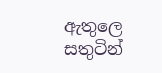ඇතුලෙ සතුටින්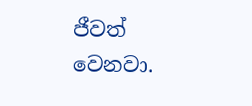ජීවත් වෙනවා.